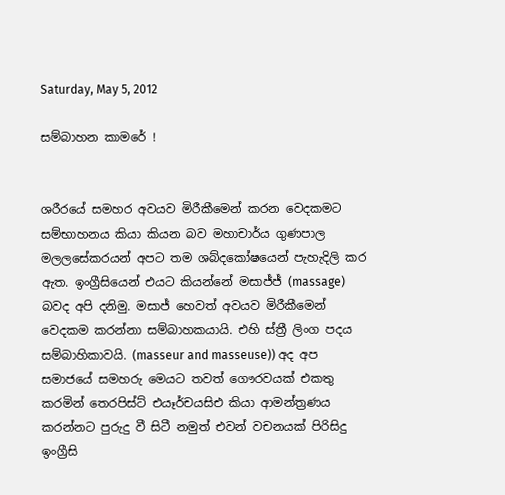Saturday, May 5, 2012

සම්බාහන කාමරේ !


ශරීරයේ සමහර අවයව මිරීකීමෙන් කරන වෙදකමට සම්භාහනය කියා කියන බව මහාචාර්ය ගුණපාල මලලසේකරයන් අපට තම ශබ්දකෝෂයෙන් පැහැදිලි කර ඇත. ඉංග්‍රීසියෙන් එයට කියන්නේ මසාජ්ජ් (massage) බවද අපි දනිමු. මසාජ් හෙවත් අවයව මිරීකීමෙන් වෙදකම කරන්නා සම්බාහකයායි. එහි ස්‌ත්‍රී ලිංග පදය සම්බාහිකාවයි. (masseur and masseuse)) අද අප සමාජයේ සමහරු මෙයට තවත් ගෞරවයක්‌ එකතු කරමින් තෙරපිස්‌ට්‌ එයෑර්චයසිඑ කියා ආමන්ත්‍රණය කරන්නට පුරුදු වී සිටී නමුත් එවන් වචනයක්‌ පිරිසිදු ඉංග්‍රීසි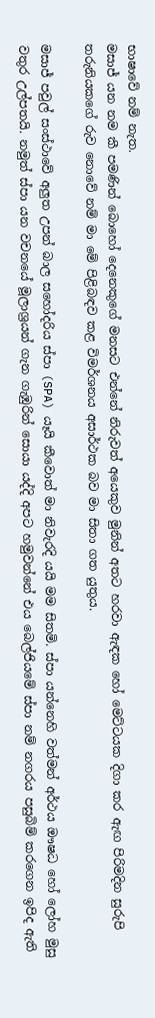භාෂාවේ නම් නැත.
මසාජ් යන නම කී පමණින් බොහෝ දෙනෙකුගේ මනසට එන්නේ නිරුවත් අයෙකුව මුනින් අතට හරවා ඇඳක හෝ මෙට්‌ටයක දිගා කර ඇඟ පිරිමදින සුරුපි තරුනියකගේ රුව නොවේ නම් මා මේ පිළිබඳව කළ විමර්ශනය අසාර්ථක බව මා සිතා ගත යුතුය.

මසාජ් පවුල් සංස්‌ථාවේ අලුත උපන් බාල සහෝදරිය ස්‌පා (SPA) යෑයි කීවොත් මා නිවැරදි යයි මම සිතමි. ස්‌පා යන්නෙහි වත්මන් අර්ථය ඖෂධ හෝ ලෝහ මුසු වතුර උල්පතයි. නමුත් ස්‌පා යන වචනයේ මූලාශ්‍රයන් ගැන ගැඹුරින් සොයා යද්දි අපට හමුවන්නේ එය බෙල්ජියමේ ස්‌පා නම් නගරය පසුබිම් කරගෙන ඉපිද ඇති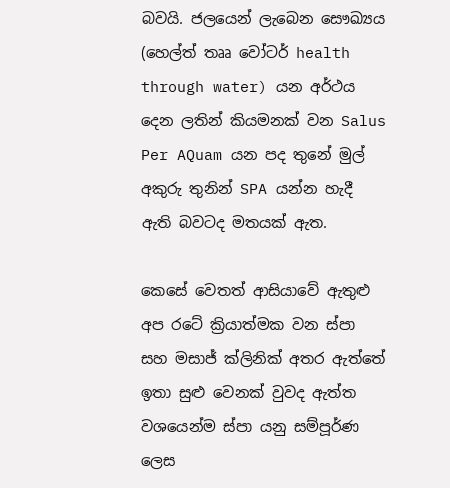බවයි. ජලයෙන් ලැබෙන සෞඛ්‍යය (හෙල්ත් තෲ වෝටර් health through water) යන අර්ථය දෙන ලතින් කියමනක්‌ වන Salus Per AQuam යන පද තුනේ මුල් අකුරු තුනින් SPA යන්න හැදී ඇති බවටද මතයක්‌ ඇත.

කෙසේ වෙතත් ආසියාවේ ඇතුළු අප රටේ ක්‍රියාත්මක වන ස්‌පා සහ මසාජ් ක්‌ලිනික්‌ අතර ඇත්තේ ඉතා සුළු වෙනක්‌ වුවද ඇත්ත වශයෙන්ම ස්‌පා යනු සම්පූර්ණ ලෙස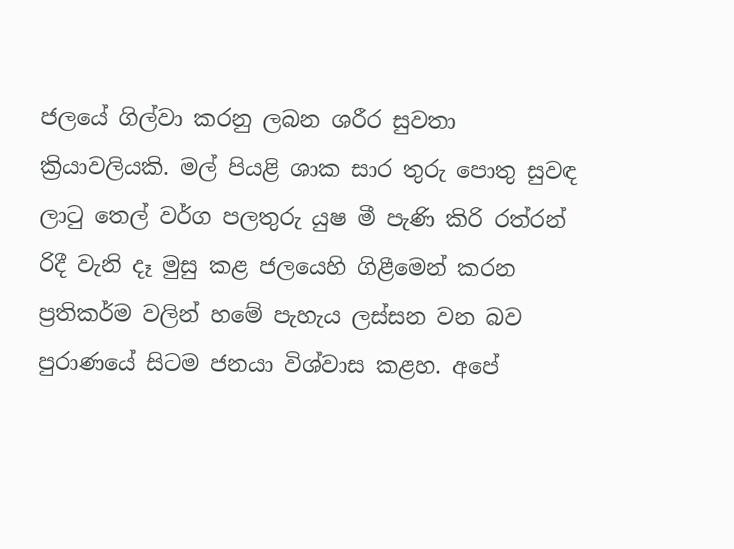ජලයේ ගිල්වා කරනු ලබන ශරීර සුවතා ක්‍රියාවලියකි. මල් පියළි ශාක සාර තුරු පොතු සුවඳ ලාටු තෙල් වර්ග පලතුරු යුෂ මී පැණි කිරි රත්රන් රිදී වැනි දෑ මුසු කළ ජලයෙහි ගිළීමෙන් කරන ප්‍රතිකර්ම වලින් හමේ පැහැය ලස්‌සන වන බව පුරාණයේ සිටම ජනයා විශ්වාස කළහ. අපේ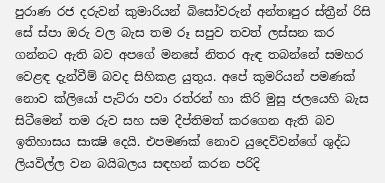පුරාණ රජ දරුවන් කුමාරියන් බිසෝවරුන් අන්තඃපුර ස්‌ත්‍රීන් රිසි සේ ස්‌පා ඔරු වල බැස තම රූ සපුව තවත් ලස්‌සන කර ගන්නට ඇති බව අපගේ මනසේ නිතර ඇඳ තබන්නේ සමහර වෙළඳ දැන්වීම් බවද සිහිකළ යුතුය. අපේ කුමරියන් පමණක්‌ නොව ක්‌ලියෝ පැට්‌රා පවා රත්රන් හා කිරි මුසු ජලයෙහි බැස සිටීමෙන් තම රුව සහ සම දීප්තිමත් කරගෙන ඇති බව ඉතිහාසය සාක්‍ෂි දෙයි. එපමණක්‌ නොව යුදෙව්වන්ගේ ශුද්ධ ලියවිල්ල වන බයිබලය සඳහන් කරන පරිදි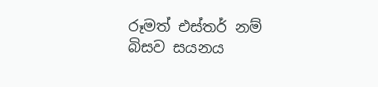රූමත් එස්‌තර් නම් බිසව සයනය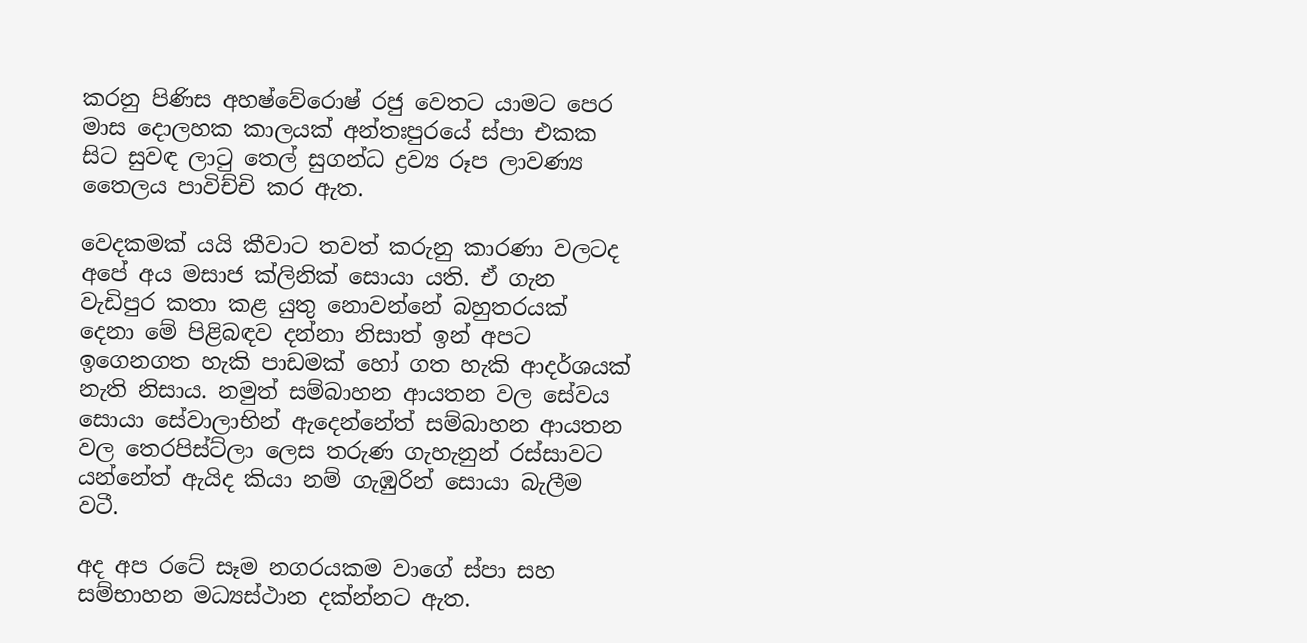කරනු පිණිස අහෂ්වේරොෂ් රජු වෙතට යාමට පෙර මාස දොලහක කාලයක්‌ අන්තඃපුරයේ ස්‌පා එකක සිට සුවඳ ලාටු තෙල් සුගන්ධ ද්‍රව්‍ය රූප ලාවණ්‍ය තෛලය පාවිච්චි කර ඇත.

වෙදකමක්‌ යයි කීවාට තවත් කරුනු කාරණා වලටද අපේ අය මසාජ ක්‌ලිනික්‌ සොයා යති. ඒ ගැන වැඩිපුර කතා කළ යුතු නොවන්නේ බහුතරයක්‌ දෙනා මේ පිළිබඳව දන්නා නිසාත් ඉන් අපට ඉගෙනගත හැකි පාඩමක්‌ හෝ ගත හැකි ආදර්ශයක්‌ නැති නිසාය. නමුත් සම්බාහන ආයතන වල සේවය සොයා සේවාලාභින් ඇදෙන්නේත් සම්බාහන ආයතන වල තෙරපිස්‌ට්‌ලා ලෙස තරුණ ගැහැනුන් රස්‌සාවට යන්නේත් ඇයිද කියා නම් ගැඹුරින් සොයා බැලීම වටී.

අද අප රටේ සෑම නගරයකම වාගේ ස්‌පා සහ සම්භාහන මධ්‍යස්‌ථාන දක්‌න්නට ඇත.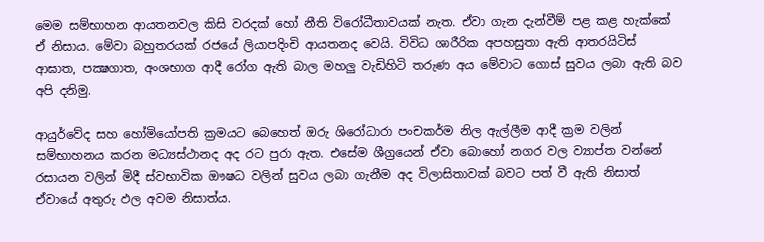මෙම සම්භාහන ආයතනවල කිසි වරදක්‌ හෝ නීති විරෝධීතාවයක්‌ නැත. ඒවා ගැන දැන්වීම් පළ කළ හැක්‌කේ ඒ නිසාය. මේවා බහුතරයක්‌ රජයේ ලියාපදිංචි ආයතනද වෙයි. විවිධ ශාරීරික අපහසුතා ඇති ආතරයිටිස්‌ ආඝාත, පක්‍ෂගාත, අංශභාග ආදී රෝග ඇති බාල මහලු වැඩිහිටි තරුණ අය මේවාට ගොස්‌ සුවය ලබා ඇති බව අපි දනිමු.

ආයුර්වේද සහ හෝමියෝපති ක්‍රමයට බෙහෙත් ඔරු ශිරෝධාරා පංචකර්ම නිල ඇල්ලීම ආදී ක්‍රම වලින් සම්භාහනය කරන මධ්‍යස්‌ථානද අද රට පුරා ඇත. එසේම ශීග්‍රයෙන් ඒවා බොහෝ නගර වල ව්‍යාප්ත වන්නේ රසායන වලින් මිදී ස්‌වභාවික ඖෂධ වලින් සුවය ලබා ගැනීම අද විලාසිතාවක්‌ බවට පත් වී ඇති නිසාත් ඒවායේ අතුරු ඵල අවම නිසාත්ය.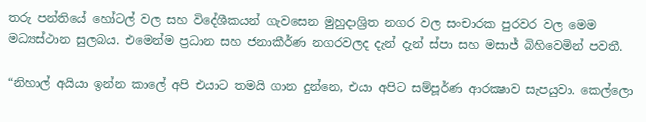තරු පන්තියේ හෝටල් වල සහ විදේශීකයන් ගැවසෙන මුහුදාශ්‍රිත නගර වල සංචාරක පුරවර වල මෙම මධ්‍යස්‌ථාන සුලබය. එමෙන්ම ප්‍රධාන සහ ජනාකීර්ණ නගරවලද දැන් දැන් ස්‌පා සහ මසාජ් බිහිවෙමින් පවතී.

“නිහාල් අයියා ඉන්න කාලේ අපි එයාට තමයි ගාන දුන්නෙ, එයා අපිට සම්පූර්ණ ආරක්‍ෂාව සැපයුවා. කෙල්ලො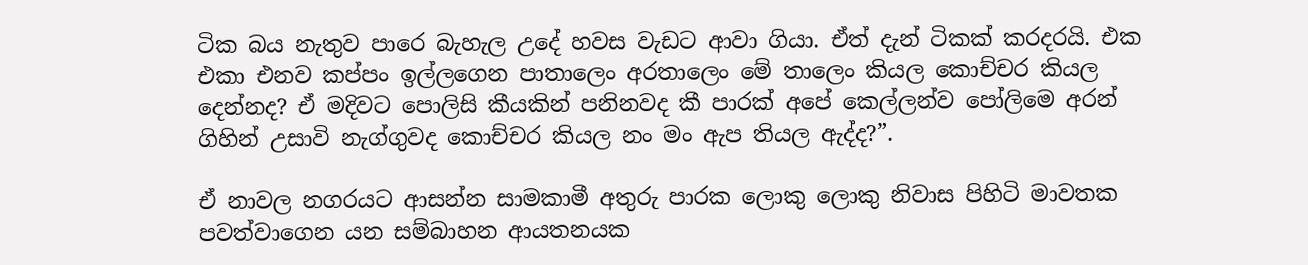ටික බය නැතුව පාරෙ බැහැල උදේ හවස වැඩට ආවා ගියා. ඒත් දැන් ටිකක්‌ කරදරයි. එක එකා එනව කප්පං ඉල්ලගෙන පාතාලෙං අරතාලෙං මේ තාලෙං කියල කොච්චර කියල දෙන්නද? ඒ මදිවට පොලිසි කීයකින් පනිනවද කී පාරක්‌ අපේ කෙල්ලන්ව පෝලිමෙ අරන් ගිහින් උසාවි නැග්ගුවද කොච්චර කියල නං මං ඇප තියල ඇද්ද?”.

ඒ නාවල නගරයට ආසන්න සාමකාමී අතුරු පාරක ලොකු ලොකු නිවාස පිහිටි මාවතක පවත්වාගෙන යන සම්බාහන ආයතනයක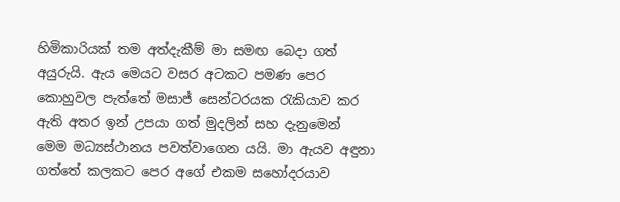හිමිකාරියක්‌ තම අත්දැකීම් මා සමඟ බෙදා ගත් අයුරුයි. ඇය මෙයට වසර අටකට පමණ පෙර කොහුවල පැත්තේ මසාජ් සෙන්ටරයක රැකියාව කර ඇති අතර ඉන් උපයා ගත් මුදලින් සහ දැනුමෙන් මෙම මධ්‍යස්‌ථානය පවත්වාගෙන යයි. මා ඇයව අඳුනා ගත්තේ කලකට පෙර අගේ එකම සහෝදරයාව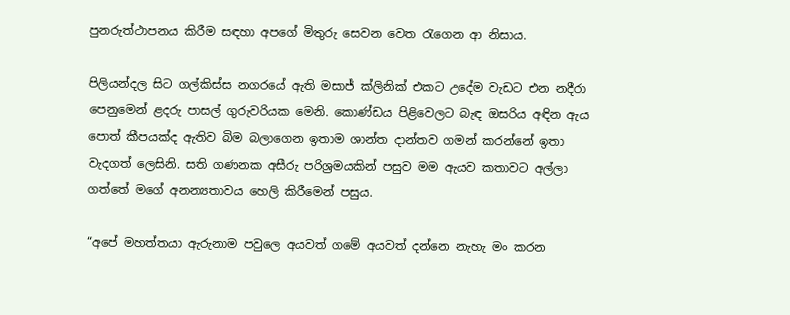පුනරුත්ථාපනය කිරීම සඳහා අපගේ මිතුරු සෙවන වෙත රැගෙන ආ නිසාය.

පිලියන්දල සිට ගල්කිස්‌ස නගරයේ ඇති මසාජ් ක්‌ලිනික්‌ එකට උදේම වැඩට එන නදීරා පෙනුමෙන් ළදරු පාසල් ගුරුවරියක මෙනි. කොණ්‌ඩය පිළිවෙලට බැඳ ඔසරිය අඳින ඇය පොත් කීපයක්‌ද ඇතිව බිම බලාගෙන ඉතාම ශාන්ත දාන්තව ගමන් කරන්නේ ඉතා වැදගත් ලෙසිනි. සති ගණනක අසීරු පරිශ්‍රමයකින් පසුව මම ඇයව කතාවට අල්ලා ගත්තේ මගේ අනන්‍යතාවය හෙලි කිරීමෙන් පසුය.

“අපේ මහත්තයා ඇරුනාම පවුලෙ අයවත් ගමේ අයවත් දන්නෙ නැහැ මං කරන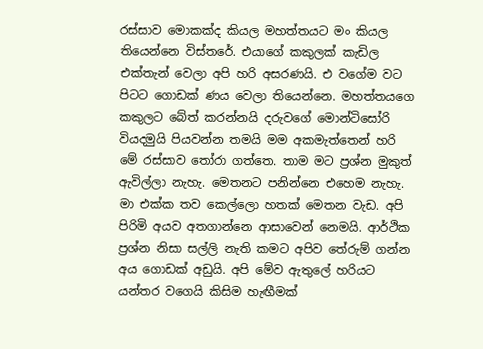රස්‌සාව මොකක්‌ද කියල මහත්තයට මං කියල තියෙන්නෙ විස්‌තරේ. එයාගේ කකුලක්‌ කැඩිල එක්‌තැන් වෙලා අපි හරි අසරණයි. එ වගේම වට පිටට ගොඩක්‌ ණය වෙලා තියෙන්නෙ. මහත්තයගෙ කකුලට බේත් කරන්නයි දරුවගේ මොන්ටිසෝරි වියදමුයි පියවන්න තමයි මම අකමැත්තෙන් හරි මේ රස්‌සාව තෝරා ගත්තෙ. තාම මට ප්‍රශ්න මුකුත් ඇවිල්ලා නැහැ. මෙතනට පනින්නෙ එහෙම නැහැ. මා එක්‌ක තව කෙල්ලො හතක්‌ මෙතන වැඩ. අපි පිරිමි අයව අතගාන්නෙ ආසාවෙන් නෙමයි. ආර්ථික ප්‍රශ්න නිසා සල්ලි නැති කමට අපිව තේරුම් ගන්න අය ගොඩක්‌ අඩුයි. අපි මේව ඇතුලේ හරියට යන්තර වගෙයි කිසිම හැඟීමක්‌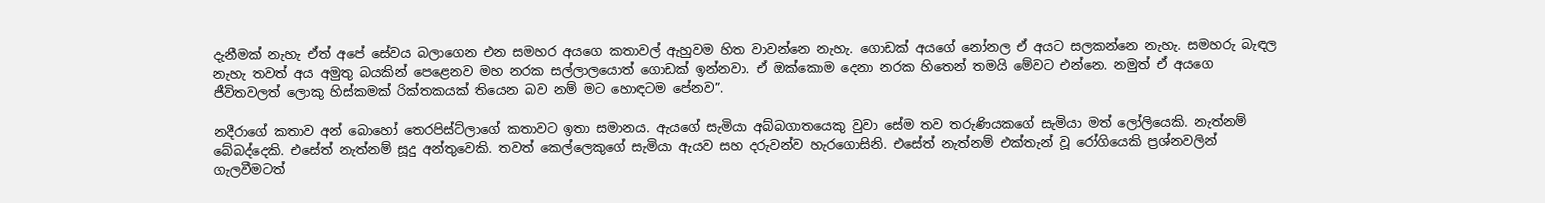දැනීමක්‌ නැහැ ඒත් අපේ සේවය බලාගෙන එන සමහර අයගෙ කතාවල් ඇහුවම හිත වාවන්නෙ නැහැ. ගොඩක්‌ අයගේ නෝනල ඒ අයට සලකන්නෙ නැහැ. සමහරු බැඳල නැහැ තවත් අය අමුතු බයකින් පෙළෙනව මහ නරක සල්ලාලයොත් ගොඩක්‌ ඉන්නවා. ඒ ඔක්‌කොම දෙනා නරක හිතෙන් තමයි මේවට එන්නෙ. නමුත් ඒ අයගෙ ජීවිතවලත් ලොකු හිස්‌කමක්‌ රික්‌තකයක්‌ තියෙන බව නම් මට හොඳටම පේනව”.

නදීරාගේ කතාව අන් බොහෝ තෙරපිස්‌ට්‌ලාගේ කතාවට ඉතා සමානය. ඇයගේ සැමියා අබ්බගාතයෙකු වුවා සේම තව තරුණියකගේ සැමියා මත් ලෝලියෙකි. නැත්නම් බේබද්දෙකි. එසේත් නැත්නම් සූදු අන්තුවෙකි. තවත් කෙල්ලෙකුගේ සැමියා ඇයව සහ දරුවන්ව හැරගොසිනි. එසේත් නැත්නම් එක්‌තැන් වූ රෝගියෙකි ප්‍රශ්නවලින් ගැලවීමටත්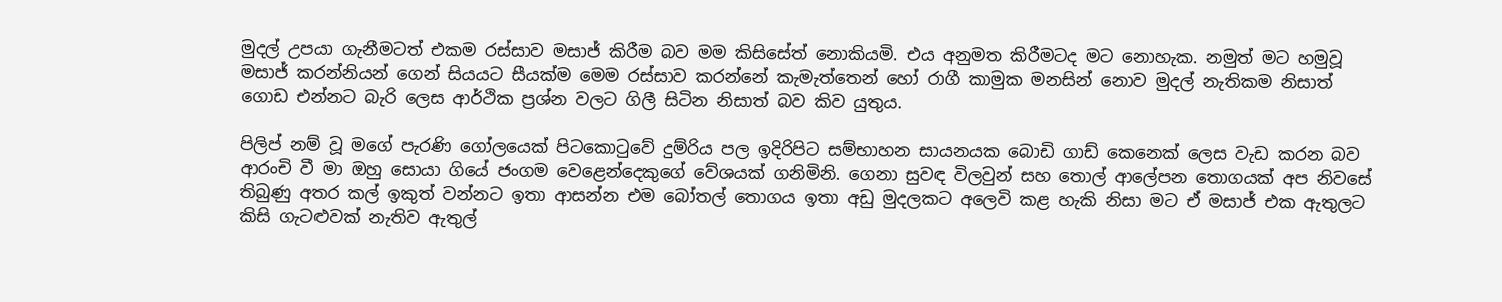මුදල් උපයා ගැනීමටත් එකම රස්‌සාව මසාජ් කිරීම බව මම කිසිසේත් නොකියමි. එය අනුමත කිරීමටද මට නොහැක. නමුත් මට හමුවූ මසාජ් කරන්නියන් ගෙන් සියයට සීයක්‌ම මෙම රස්‌සාව කරන්නේ කැමැත්තෙන් හෝ රාගී කාමුක මනසින් නොව මුදල් නැතිකම නිසාත් ගොඩ එන්නට බැරි ලෙස ආර්ථික ප්‍රශ්න වලට ගිලී සිටින නිසාත් බව කිව යුතුය.

පිලිප් නම් වූ මගේ පැරණි ගෝලයෙක්‌ පිටකොටුවේ දුම්රිය පල ඉදිරිපිට සම්භාහන සායනයක බොඩි ගාඩ් කෙනෙක්‌ ලෙස වැඩ කරන බව ආරංචි වී මා ඔහු සොයා ගියේ ජංගම වෙළෙන්දෙකුගේ වේශයක්‌ ගනිමිනි. ගෙනා සුවඳ විලවුන් සහ තොල් ආලේපන තොගයක්‌ අප නිවසේ තිබුණු අතර කල් ඉකුත් වන්නට ඉතා ආසන්න එම බෝතල් තොගය ඉතා අඩු මුදලකට අලෙවි කළ හැකි නිසා මට ඒ මසාජ් එක ඇතුලට කිසි ගැටළුවක්‌ නැතිව ඇතුල්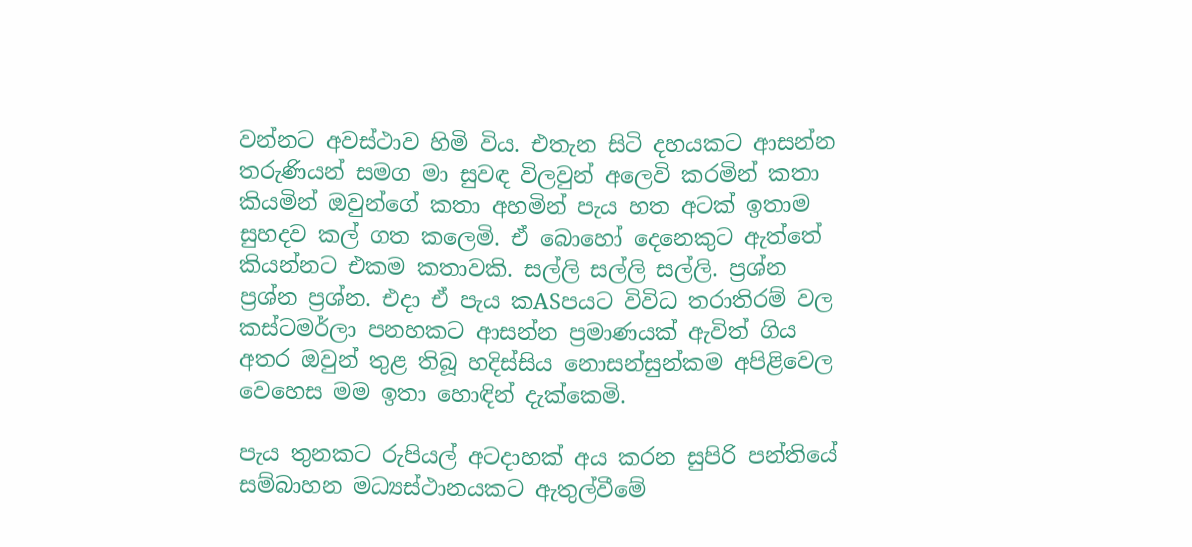වන්නට අවස්‌ථාව හිමි විය. එතැන සිටි දහයකට ආසන්න තරුණියන් සමග මා සුවඳ විලවුන් අලෙවි කරමින් කතා කියමින් ඔවුන්ගේ කතා අහමින් පැය හත අටක්‌ ඉතාම සුහදව කල් ගත කලෙමි. ඒ බොහෝ දෙනෙකුට ඇත්තේ කියන්නට එකම කතාවකි. සල්ලි සල්ලි සල්ලි. ප්‍රශ්න ප්‍රශ්න ප්‍රශ්න. එදා ඒ පැය කASපයට විවිධ තරාතිරම් වල කස්‌ටමර්ලා පනහකට ආසන්න ප්‍රමාණයක්‌ ඇවිත් ගිය අතර ඔවුන් තුළ තිබූ හදිස්‌සිය නොසන්සුන්කම අපිළිවෙල වෙහෙස මම ඉතා හොඳින් දැක්‌කෙමි.

පැය තුනකට රුපියල් අටදාහක්‌ අය කරන සුපිරි පන්තියේ සම්බාහන මධ්‍යස්‌ථානයකට ඇතුල්වීමේ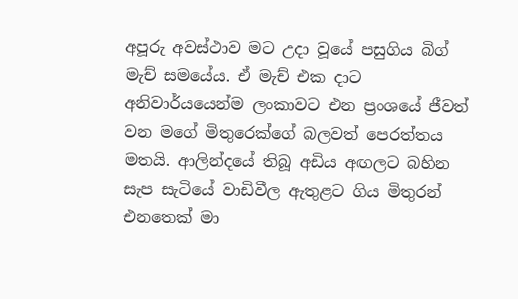අපූරු අවස්‌ථාව මට උදා වූයේ පසුගිය බිග් මැච් සමයේය. ඒ මැච් එක දාට අනිවාර්යයෙන්ම ලංකාවට එන ප්‍රංශයේ ජීවත් වන මගේ මිතුරෙක්‌ගේ බලවත් පෙරත්තය මතයි. ආලින්දයේ තිබූ අඩිය අඟලට බහින සැප සැටියේ වාඩිවීල ඇතුළට ගිය මිතුරන් එනතෙක්‌ මා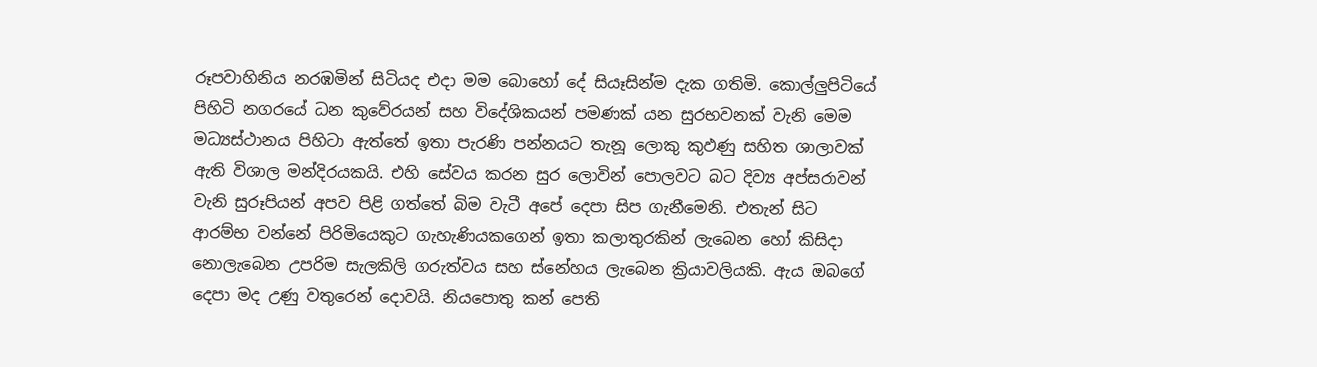රූපවාහිනිය නරඹමින් සිටියද එදා මම බොහෝ දේ සියෑසින්ම දැක ගතිමි. කොල්ලුපිටියේ පිහිටි නගරයේ ධන කුවේරයන් සහ විදේශිකයන් පමණක්‌ යන සුරභවනක්‌ වැනි මෙම මධ්‍යස්‌ථානය පිහිටා ඇත්තේ ඉතා පැරණි පන්නයට තැනූ ලොකු කුඵණු සහිත ශාලාවක්‌ ඇති විශාල මන්දිරයකයි. එහි සේවය කරන සුර ලොවින් පොලවට බට දිව්‍ය අප්සරාවන් වැනි සුරූපියන් අපව පිළි ගත්තේ බිම වැටී අපේ දෙපා සිප ගැනීමෙනි. එතැන් සිට ආරම්භ වන්නේ පිරිමියෙකුට ගැහැණියකගෙන් ඉතා කලාතුරකින් ලැබෙන හෝ කිසිදා නොලැබෙන උපරිම සැලකිලි ගරුත්වය සහ ස්‌නේහය ලැබෙන ක්‍රියාවලියකි. ඇය ඔබගේ දෙපා මද උණු වතුරෙන් දොවයි. නියපොතු කන් පෙති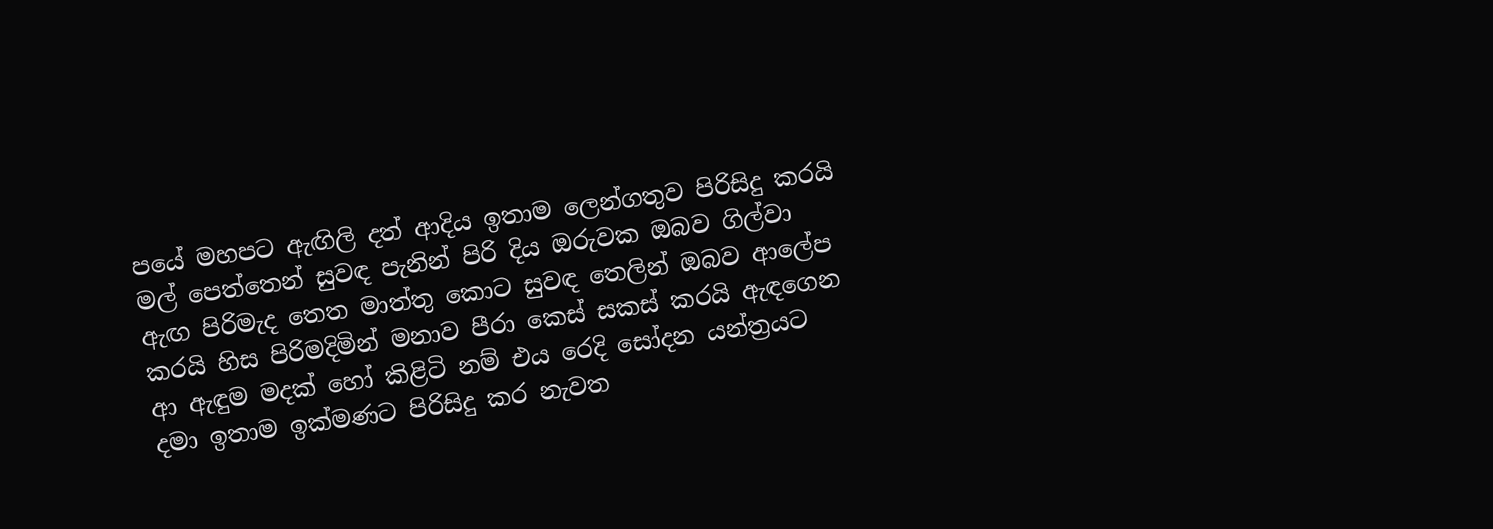පයේ මහපට ඇඟිලි දත් ආදිය ඉතාම ලෙන්ගතුව පිරිසිදු කරයි මල් පෙත්තෙන් සුවඳ පැනින් පිරි දිය ඔරුවක ඔබව ගිල්වා ඇඟ පිරිමැද තෙත මාත්තු කොට සුවඳ තෙලින් ඔබව ආලේප කරයි හිස පිරිමදිමින් මනාව පීරා කෙස්‌ සකස්‌ කරයි ඇඳගෙන ආ ඇඳුම මදක්‌ හෝ කිළිටි නම් එය රෙදි සෝදන යන්ත්‍රයට දමා ඉතාම ඉක්‌මණට පිරිසිදු කර නැවත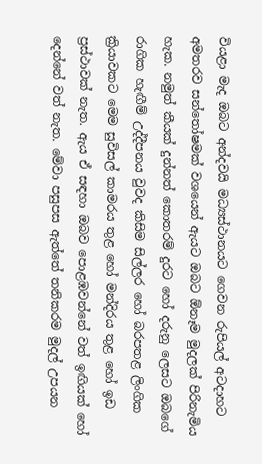වියළා මැද ඔබට අන්දවයි මධ්‍යස්‌ථානයට ගෙවන රුපියල් අටදාහට අමතරව සන්තෝෂමක්‌ වශයෙන් ඇයට ඔබට ඕනෑම මුදලක්‌ පිරිනැමිය හැක. නමුත් කීයක්‌ දුන්නත් කොතරම් දුරට හෝ දරුනු ලෙසට ඔබගේ රාගික හැඟීම් උද්දීපනය වුවද කිසිම සිල්ලර හෝ බරපතළ ලිංගික ක්‍රියාවකට මෙම සුවිසල් කාමරය තුළ හෝ මන්දිරය තුළ හෝ ඉඩ ප්‍රස්‌ථාවක්‌ නැත. ඇය ඒ සඳහා ඔබව පොළඹවන්නේ වත් ඉඟියක්‌ හෝ දෙන්නේ වත් නැත. මේවා පසුපස ඇත්තේ තනිකරම මුදල් උපයන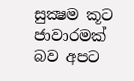සුක්‍ෂම කූට ජාවාරමක්‌ බව අපට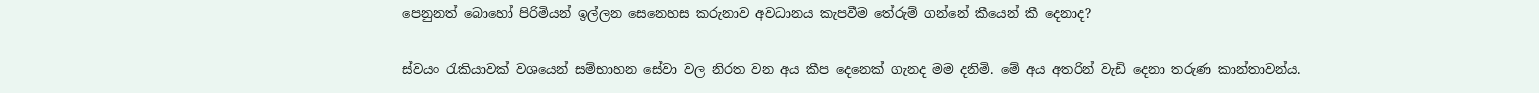පෙනුනත් බොහෝ පිරිමියන් ඉල්ලන සෙනෙහස කරුනාව අවධානය කැපවීම තේරුම් ගන්නේ කීයෙන් කී දෙනාද?

ස්‌වයං රැකියාවක්‌ වශයෙන් සම්භාහන සේවා වල නිරත වන අය කීප දෙනෙක්‌ ගැනද මම දනිමි. මේ අය අතරින් වැඩි දෙනා තරුණ කාන්තාවන්ය.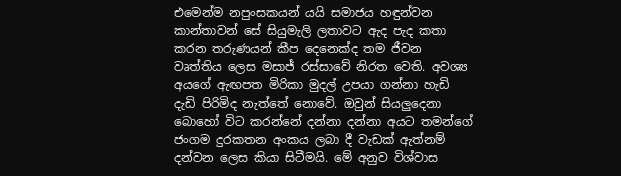එමෙන්ම නපුංසකයන් යයි සමාජය හඳුන්වන කාන්තාවන් සේ සියුමැලි ලතාවට ඇද පැද කතා කරන තරුණයන් කීප දෙනෙක්‌ද තම ජීවන වෘත්තිය ලෙස මසාජ් රස්‌සාවේ නිරත වෙති. අවශ්‍ය අයගේ ඇඟපත මිරිකා මුදල් උපයා ගන්නා හැඩි දැඩි පිරිමිද නැත්තේ නොවේ. ඔවුන් සියලුදෙනා බොහෝ විට කරන්නේ දන්නා දන්නා අයට තමන්ගේ ජංගම දුරකතන අංකය ලබා දී වැඩක්‌ ඇත්නම් දන්වන ලෙස කියා සිටීමයි. මේ අනුව විශ්වාස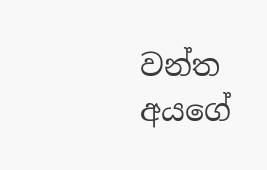වන්ත අයගේ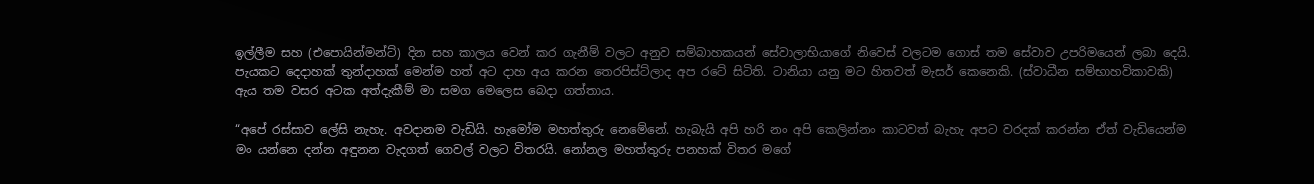ඉල්ලීම සහ (එපොයින්මන්ට්‌) දින සහ කාලය වෙන් කර ගැනීම් වලට අනුව සම්බාහකයන් සේවාලාභියාගේ නිවෙස්‌ වලටම ගොස්‌ තම සේවාව උපරිමයෙන් ලබා දෙයි. පැයකට දෙදාහක්‌ තුන්දාහක්‌ මෙන්ම හත් අට දාහ අය කරන තෙරපිස්‌ට්‌ලාද අප රටේ සිටිති. ටානියා යනු මට හිතවත් මැසර් කෙනෙකි. (ස්‌වාධීන සම්භාහවිකාවකි) ඇය තම වසර අටක අත්දැකීම් මා සමග මෙලෙස බෙදා ගත්තාය.

“අපේ රස්‌සාව ලේසි නැහැ. අවදානම වැඩියි. හැමෝම මහත්තුරු නෙමේනේ. හැබැයි අපි හරි නං අපි කෙලින්නං කාටවත් බැහැ අපට වරදක්‌ කරන්න ඒත් වැඩියෙන්ම මං යන්නෙ දන්න අඳුනන වැදගත් ගෙවල් වලට විතරයි. නෝනල මහත්තුරු පනහක්‌ විතර මගේ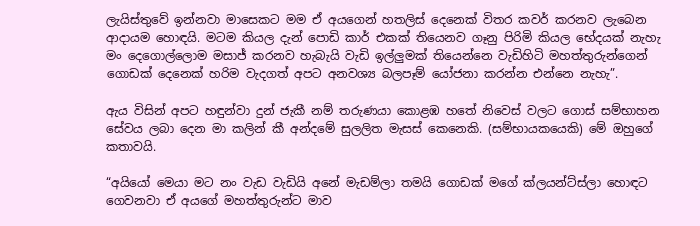ලැයිස්‌තුවේ ඉන්නවා මාසෙකට මම ඒ අයගෙන් හතලිස්‌ දෙනෙක්‌ විතර කවර් කරනව ලැබෙන ආදායම හොඳයි. මටම කියල දැන් පොඩි කාර් එකක්‌ තියෙනව ගෑනු පිරිමි කියල භේදයක්‌ නැහැ මං දෙගොල්ලොම මසාජ් කරනව හැබැයි වැඩි ඉල්ලුමක්‌ තියෙන්නෙ වැඩිහිටි මහත්තුරුන්ගෙන් ගොඩක්‌ දෙනෙක්‌ හරිම වැදගත් අපට අනවශ්‍ය බලපෑම් යෝජනා කරන්න එන්නෙ නැහැ”.

ඇය විසින් අපට හඳුන්වා දුන් ජැකී නම් තරුණයා කොළඹ හතේ නිවෙස්‌ වලට ගොස්‌ සම්භාහන සේවය ලබා දෙන මා කලින් කී අන්දමේ සුලලිත මැසස්‌ කෙනෙකි. (සම්භායකයෙකි) මේ ඔහුගේ කතාවයි.

“අයියෝ මෙයා මට නං වැඩ වැඩියි අනේ මැඩම්ලා තමයි ගොඩක්‌ මගේ ක්‌ලයන්ට්‌ස්‌ලා හොඳට ගෙවනවා ඒ අයගේ මහත්තුරුන්ට මාව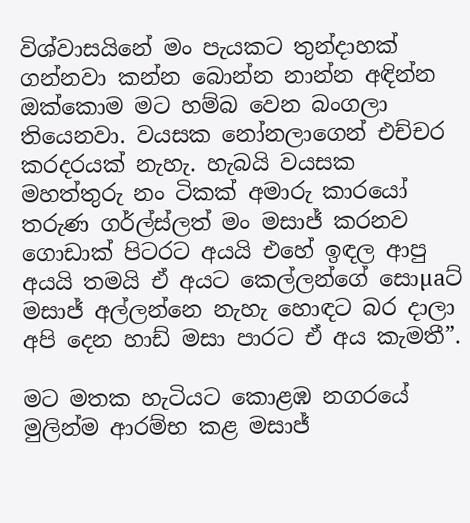විශ්වාසයිනේ මං පැයකට තුන්දාහක්‌ ගන්නවා කන්න බොන්න නාන්න අඳින්න ඔක්‌කොම මට හම්බ වෙන බංගලා තියෙනවා. වයසක නෝනලාගෙන් එච්චර කරදරයක්‌ නැහැ. හැබයි වයසක මහත්තුරු නං ටිකක්‌ අමාරු කාරයෝ තරුණ ගර්ල්ස්‌ලත් මං මසාජ් කරනව ගොඩාක්‌ පිටරට අයයි එහේ ඉඳල ආපු අයයි තමයි ඒ අයට කෙල්ලන්ගේ සොµaට්‌ මසාජ් අල්ලන්නෙ නැහැ හොඳට බර දාලා අපි දෙන හාඩ් මසා පාරට ඒ අය කැමතී”.

මට මතක හැටියට කොළඹ නගරයේ මුලින්ම ආරම්භ කළ මසාජ්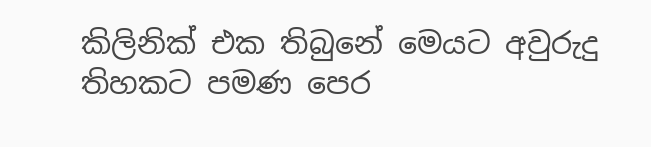කිලිනික්‌ එක තිබුනේ මෙයට අවුරුදු තිහකට පමණ පෙර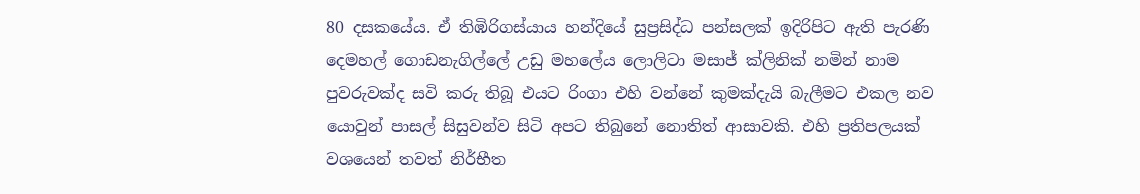80 දසකයේය. ඒ තිඹිරිගස්‌යාය හන්දියේ සුප්‍රසිද්ධ පන්සලක්‌ ඉදිරිපිට ඇති පැරණි දෙමහල් ගොඩනැගිල්ලේ උඩු මහලේය ලොලිටා මසාජ් ක්‌ලිනික්‌ නමින් නාම පුවරුවක්‌ද සවි කරු තිබූ එයට රිංගා එහි වන්නේ කුමක්‌දැයි බැලීමට එකල නව යොවුන් පාසල් සිසුවන්ව සිටි අපට තිබුනේ නොතිත් ආසාවකි. එහි ප්‍රතිපලයක්‌ වශයෙන් තවත් නිර්භීත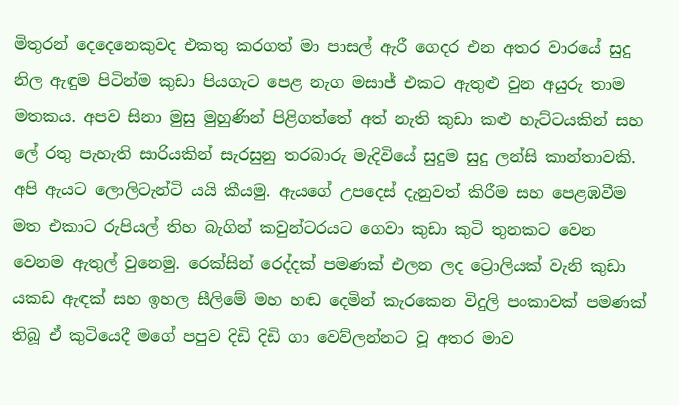මිතුරන් දෙදෙනෙකුවද එකතු කරගත් මා පාසල් ඇරී ගෙදර එන අතර වාරයේ සුදු නිල ඇඳුම පිටින්ම කුඩා පියගැට පෙළ නැග මසාජ් එකට ඇතුළු වුන අයුරු තාම මතකය. අපව සිනා මුසු මුහුණින් පිළිගත්තේ අත් නැති කුඩා කළු හැට්‌ටයකින් සහ ලේ රතු පැහැති සාරියකින් සැරසුනු තරබාරු මැදිවියේ සුදුම සුදු ලන්සි කාන්තාවකි. අපි ඇයට ලොලිටැන්ටි යයි කීයමු. ඇයගේ උපදෙස්‌ දැනුවත් කිරීම සහ පෙළඹවීම මත එකාට රුපියල් තිහ බැගින් කවුන්ටරයට ගෙවා කුඩා කුටි තුනකට වෙන වෙනම ඇතුල් වුනෙමු. රෙක්‌සින් රෙද්දක්‌ පමණක්‌ එලන ලද ට්‍රොලියක්‌ වැනි කුඩා යකඩ ඇඳක්‌ සහ ඉහල සීලිමේ මහ හඬ දෙමින් කැරකෙන විදුලි පංකාවක්‌ පමණක්‌ තිබූ ඒ කුටියෙදී මගේ පපුව දිඩි දිඩි ගා වෙව්ලන්නට වූ අතර මාව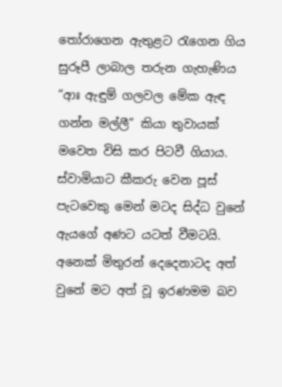තෝරාගෙන ඇතුළට රැගෙන ගිය සුරූපී ලාබාල තරුන ගැහැණිය “ආඃ ඇඳුම් ගලවල මේක ඇඳ ගන්න මල්ලී” කියා තුවායක්‌ මවෙත විසි කර පිටවී ගියාය. ස්‌වාමියාට කීකරු වෙන පූස්‌ පැටවෙකු මෙන් මටද සිද්ධ වුනේ ඇයගේ අණට යටත් වීමටයි. අනෙක්‌ මිතුරන් දෙදෙනාටද අත් වුනේ මට අත් වූ ඉරණමම බව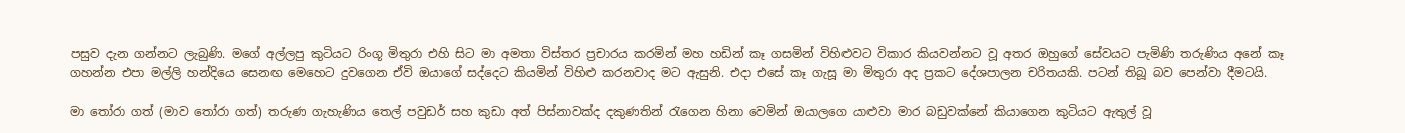පසුව දැන ගන්නට ලැබුණි. මගේ අල්ලපු කුටියට රිංගූ මිතුරා එහි සිට මා අමතා විස්‌තර ප්‍රචාරය කරමින් මහ හඩින් කෑ ගසමින් විහිළුවට විකාර කියවන්නට වූ අතර ඔහුගේ සේවයට පැමිණි තරුණිය අනේ කෑ ගහන්න එපා මල්ලි හන්දියෙ සෙනඟ මෙහෙට දුවගෙන ඒවි ඔයාගේ සද්දෙට කියමින් විහිළු කරනවාද මට ඇසුනි. එදා එසේ කෑ ගැසූ මා මිතුරා අද ප්‍රකට දේශපාලන චරිතයකි. පටන් තිබූ බව පෙන්වා දීමටයි.

මා තෝරා ගත් (මාව තෝරා ගත්) තරුණ ගැහැණිය තෙල් පවුඩර් සහ කුඩා අත් පිස්‌නාවක්‌ද දකුණතින් රැගෙන හිනා වෙමින් ඔයාලගෙ යාළුවා මාර බඩුවක්‌නේ කියාගෙන කුටියට ඇතුල් වූ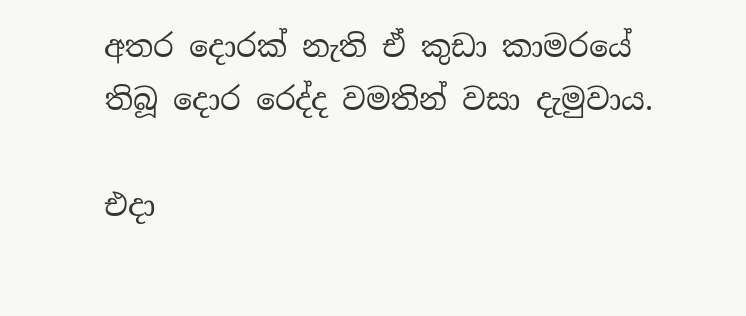අතර දොරක්‌ නැති ඒ කුඩා කාමරයේ තිබූ දොර රෙද්ද වමතින් වසා දැමුවාය.

එදා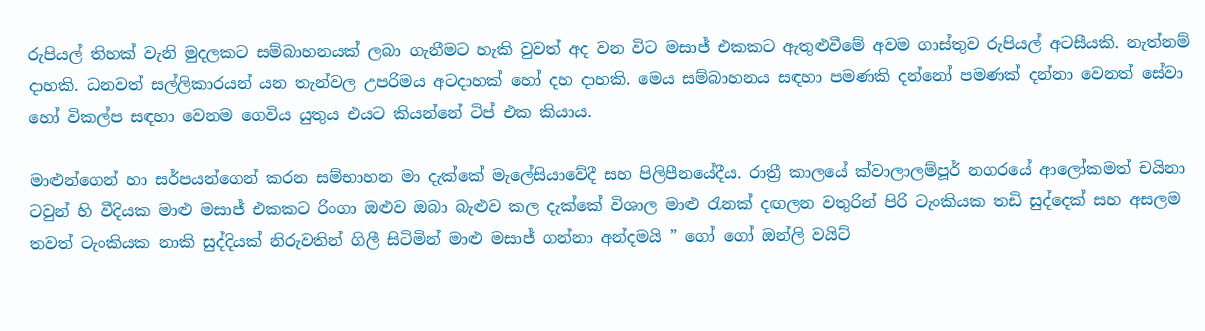රුපියල් තිහක්‌ වැනි මුදලකට සම්බාහනයක්‌ ලබා ගැනීමට හැකි වුවත් අද වන විට මසාජ් එකකට ඇතුළුවීමේ අවම ගාස්‌තුව රුපියල් අටසීයකි. නැත්නම් දාහකි. ධනවත් සල්ලිකාරයන් යන තැන්වල උපරිමය අටදාහක්‌ හෝ දහ දාහකි. මෙය සම්බාහනය සඳහා පමණකි දන්නෝ පමණක්‌ දන්නා වෙනත් සේවා හෝ විකල්ප සඳහා වෙනම ගෙවිය යුතුය එයට කියන්නේ ටිප් එක කියාය.

මාළුන්ගෙන් හා සර්පයන්ගෙන් කරන සම්භාහන මා දැක්‌කේ මැලේසියාවේදී සහ පිලිපීනයේදීය. රාත්‍රී කාලයේ ක්‌වාලාලම්පූර් නගරයේ ආලෝකමත් චයිනා ටවුන් හි වීදියක මාළු මසාජ් එකකට රිංගා ඔළුව ඔබා බැළුව කල දැක්‌කේ විශාල මාළු රැනක්‌ දඟලන වතුරින් පිරි ටැංකියක තඩි සුද්දෙක්‌ සහ අසලම තවත් ටැංකියක නාකි සුද්දියක්‌ නිරුවතින් ගිලී සිටිමින් මාළු මසාජ් ගන්නා අන්දමයි ” ගෝ ගෝ ඔන්ලි වයිට්‌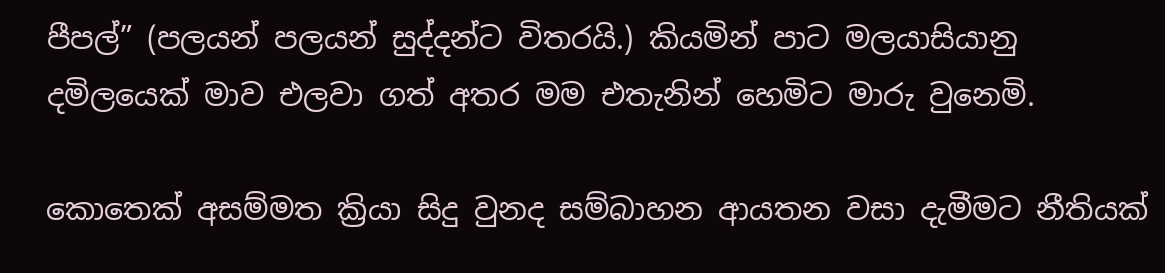පීපල්” (පලයන් පලයන් සුද්දන්ට විතරයි.) කියමින් පාට මලයාසියානු දමිලයෙක්‌ මාව එලවා ගත් අතර මම එතැනින් හෙමිට මාරු වුනෙමි.

කොතෙක්‌ අසම්මත ක්‍රියා සිදු වුනද සම්බාහන ආයතන වසා දැමීමට නීතියක්‌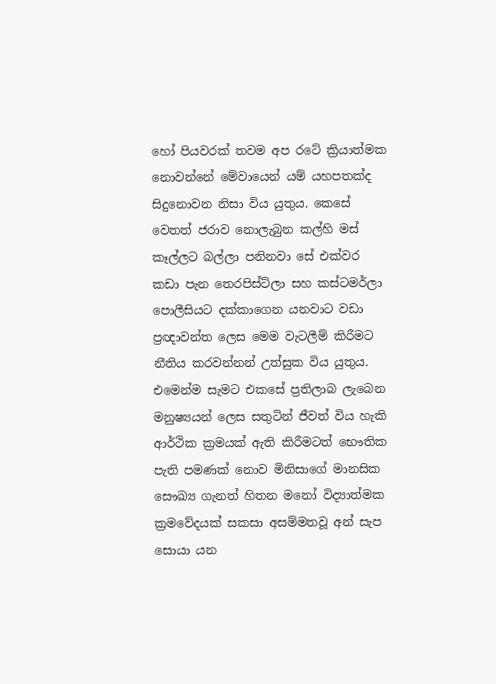හෝ පියවරක්‌ තවම අප රටේ ක්‍රියාත්මක නොවන්නේ මේවායෙන් යම් යහපතක්‌ද සිදුනොවන නිසා විය යුතුය. කෙසේ වෙතත් ජරාව නොලැබුන කල්හි මස්‌ කෑල්ලට බල්ලා පනිනවා සේ එක්‌වර කඩා පැන තෙරපිස්‌ට්‌ලා සහ කස්‌ටමර්ලා පොලීසියට දක්‌කාගෙන යනවාට වඩා ප්‍රඥාවන්ත ලෙස මෙම වැටලීම් කිරීමට නීතිය කරවන්නන් උත්සුක විය යුතුය. එමෙන්ම සැමට එකසේ ප්‍රතිලාබ ලැබෙන මනුෂ්‍යයන් ලෙස සතුටින් ජීවත් විය හැකි ආර්ථික ක්‍රමයක්‌ ඇති කිරීමටත් භෞතික පැති පමණක්‌ නොව මිනිසාගේ මානසික සෞඛ්‍ය ගැනත් හිතන මනෝ විද්‍යාත්මක ක්‍රමවේදයක්‌ සකසා අසම්මතවූ අන් සැප සොයා යන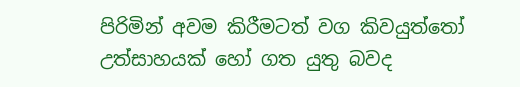පිරිමින් අවම කිරීමටත් වග කිවයුත්තෝ උත්සාහයක්‌ හෝ ගත යුතු බවද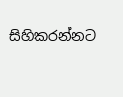සිහිකරන්නට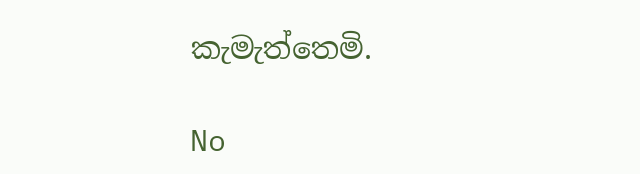කැමැත්තෙමි.

No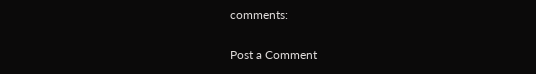comments:

Post a Comment